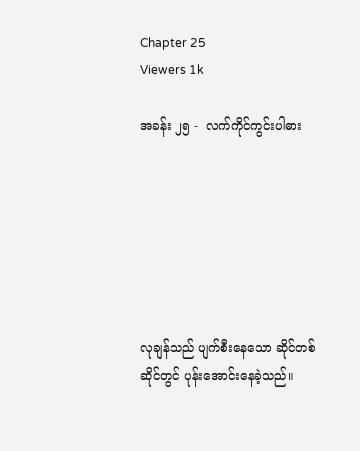Chapter 25
Viewers 1k

အခန်း ၂၅ -  လက်ကိုင်ကွင်းပါဓား







လုချန်သည် ပျက်စီးနေသော ဆိုင်တစ်ဆိုင်တွင် ပုန်းအောင်းနေခဲ့သည်။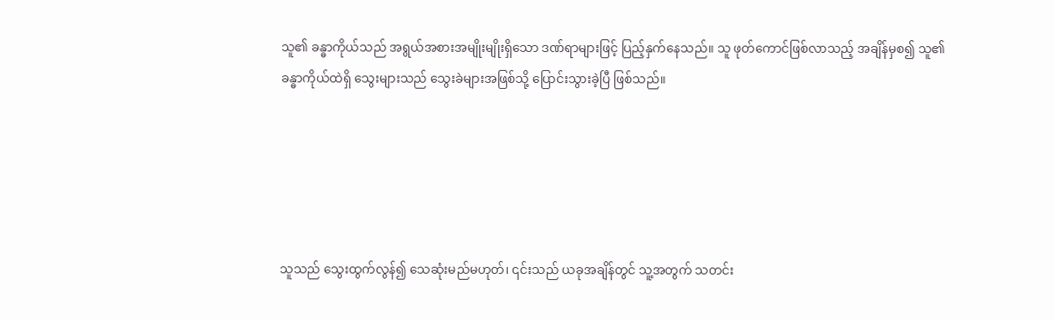သူ၏ ခန္ဓာကိုယ်သည် အရွယ်အစားအမျိုးမျိုးရှိသော ဒဏ်ရာများဖြင့် ပြည့်နှက်နေသည်။ သူ ဖုတ်ကောင်ဖြစ်လာသည့် အချိန်မှစ၍ သူ၏ခန္ဓာကိုယ်ထဲရှိ သွေးများသည် သွေးခဲများအဖြစ်သို့ ပြောင်းသွားခဲ့ပြီ ဖြစ်သည်။





သူသည် သွေးထွက်လွန်၍ သေဆုံးမည်မဟုတ်၊ ၎င်းသည် ယခုအချိန်တွင် သူ့အတွက် သတင်း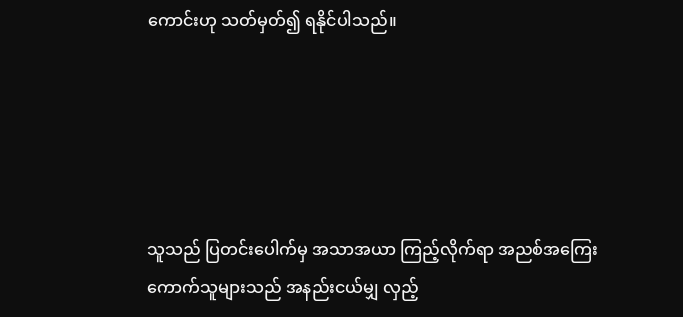ကောင်းဟု သတ်မှတ်၍ ရနိုင်ပါသည်။





သူသည် ပြတင်းပေါက်မှ အသာအယာ ကြည့်လိုက်ရာ အညစ်အကြေးကောက်သူများသည် အနည်းငယ်မျှ လှည့်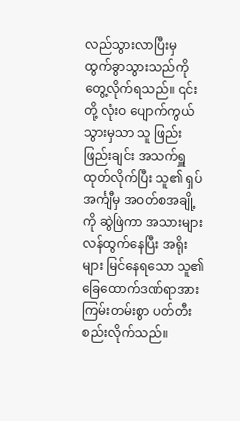လည်သွားလာပြီးမှ ထွက်ခွာသွားသည်ကို တွေ့လိုက်ရသည်။ ၎င်းတို့ လုံးဝ ပျောက်ကွယ်သွားမှသာ သူ ဖြည်းဖြည်းချင်း အသက်ရှူထုတ်လိုက်ပြီး သူ၏ ရှပ်အင်္ကျီမှ အဝတ်စအချို့ကို ဆွဲဖြဲကာ အသားများ လန်ထွက်နေပြီး အရိုးများ မြင်နေရသော သူ၏ ခြေထောက်ဒဏ်ရာအား ကြမ်းတမ်းစွာ ပတ်တီးစည်းလိုက်သည်။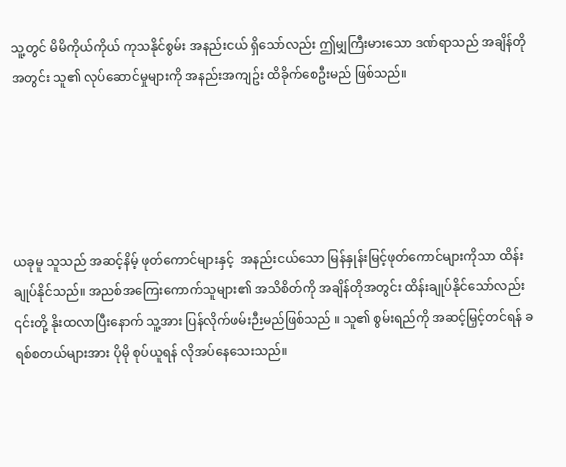သူ့တွင် မိမိကိုယ်ကိုယ် ကုသနိုင်စွမ်း အနည်းငယ် ရှိသော်လည်း ဤမျှကြီးမားသော ဒဏ်ရာသည် အချိန်တိုအတွင်း သူ၏ လုပ်ဆောင်မှုများကို အနည်းအကျဥ်း ထိခိုက်စေဦးမည် ဖြစ်သည်။





ယခုမူ သူသည် အဆင့်နိမ့် ဖုတ်ကောင်များနှင့်  အနည်းငယ်သော မြန်နှုန်းမြင့်ဖုတ်ကောင်များကိုသာ ထိန်းချုပ်နိုင်သည်။ အညစ်အကြေးကောက်သူများ၏ အသိစိတ်ကို အချိန်တိုအတွင်း ထိန်းချုပ်နိုင်သော်လည်း ၎င်းတို့ နိုးထလာပြီးနောက် သူ့အား ပြန်လိုက်ဖမ်းဉီးမည်ဖြစ်သည် ။ သူ၏ စွမ်းရည်ကို အဆင့်မြှင့်တင်ရန် ခရစ်စတယ်များအား ပိုမို စုပ်ယူရန် လိုအပ်နေသေးသည်။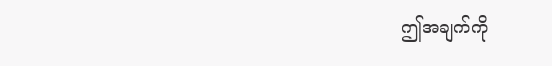ဤအချက်ကို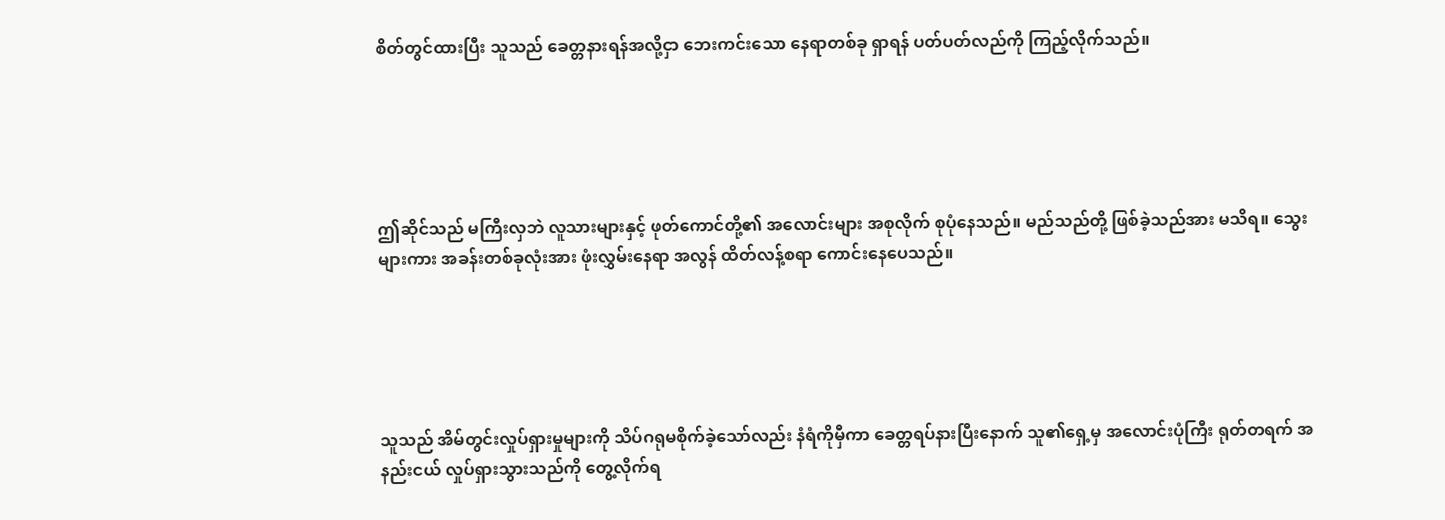စိတ်တွင်ထားပြီး သူသည် ခေတ္တနားရန်အလို့ငှာ ဘေးကင်းသော နေရာတစ်ခု ရှာရန် ပတ်ပတ်လည်ကို ကြည့်လိုက်သည်။





ဤဆိုင်သည် မကြီးလှဘဲ လူသားများနှင့် ဖုတ်ကောင်တို့၏ အလောင်းများ အစုလိုက် စုပုံနေသည်။ မည်သည်တို့ ဖြစ်ခဲ့သည်အား မသိရ။ သွေးများကား အခန်းတစ်ခုလုံးအား ဖုံးလွှမ်းနေရာ အလွန် ထိတ်လန့်စရာ ကောင်းနေပေသည်။





သူသည် အိမ်တွင်းလှုပ်ရှားမှုများကို သိပ်ဂရုမစိုက်ခဲ့သော်လည်း နံရံကိုမှီကာ ခေတ္တရပ်နားပြီးနောက် သူ၏ရှေ့မှ အလောင်းပုံကြီး ရုတ်တရက် အနည်းငယ် လှုပ်ရှားသွားသည်ကို တွေ့လိုက်ရ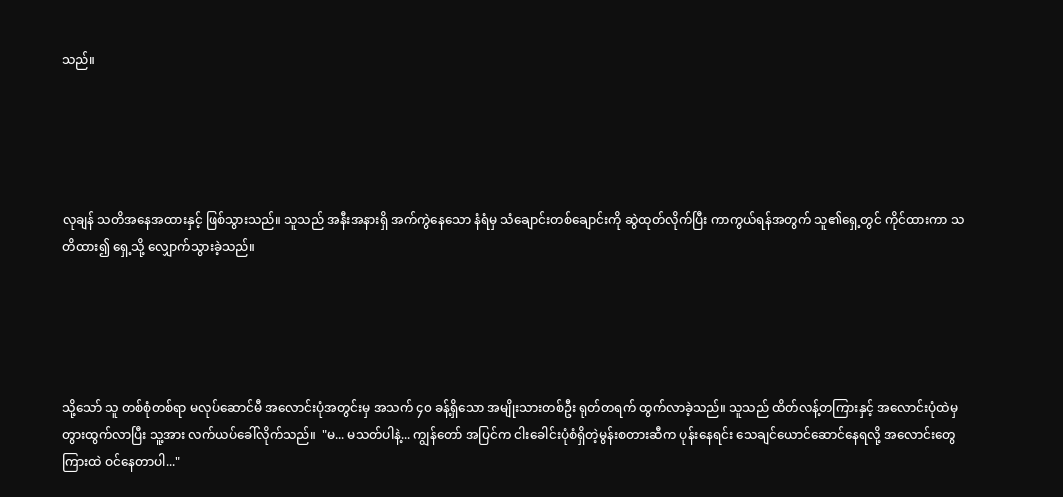သည်။





လုချန် သတိအနေအထားနှင့် ဖြစ်သွားသည်။ သူသည် အနီးအနားရှိ အက်ကွဲနေသော နံရံမှ သံချောင်းတစ်ချောင်းကို ဆွဲထုတ်လိုက်ပြီး ကာကွယ်ရန်အတွက် သူ၏ရှေ့တွင် ကိုင်ထားကာ သတိထား၍ ရှေ့သို့ လျှောက်သွားခဲ့သည်။





သို့သော် သူ တစ်စုံတစ်ရာ မလုပ်ဆောင်မီ အလောင်းပုံအတွင်းမှ အသက် ၄၀ ခန့်ရှိသော အမျိုးသားတစ်ဦး ရုတ်တရက် ထွက်လာခဲ့သည်။ သူသည် ထိတ်လန့်တကြားနှင့် အလောင်းပုံထဲမှ တွားထွက်လာပြီး သူ့အား လက်ယပ်ခေါ်လိုက်သည်။  "မ... မသတ်ပါနဲ့... ကျွန်တော် အပြင်က ငါးခေါင်းပုံစံရှိတဲ့မွန်းစတားဆီက ပုန်းနေရင်း သေချင်ယောင်ဆောင်နေရလို့ အလောင်းတွေကြားထဲ ဝင်နေတာပါ..."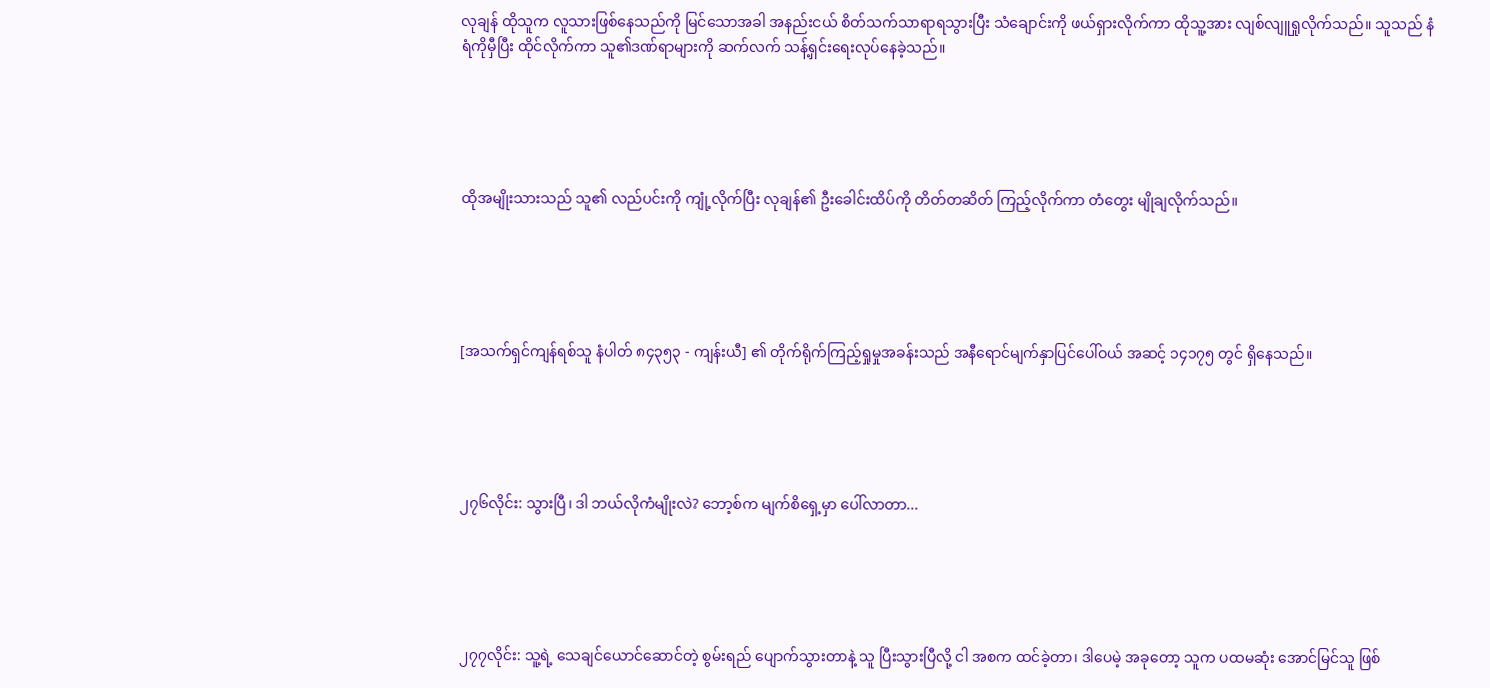လုချန် ထိုသူက လူသားဖြစ်နေသည်ကို မြင်သောအခါ အနည်းငယ် စိတ်သက်သာရာရသွားပြီး သံချောင်းကို ဖယ်ရှားလိုက်ကာ ထိုသူ့အား လျစ်လျူရှုလိုက်သည်။ သူသည် နံရံကိုမှီပြီး ထိုင်လိုက်ကာ သူ၏ဒဏ်ရာများကို ဆက်လက် သန့်ရှင်းရေးလုပ်နေခဲ့သည်။





ထိုအမျိုးသားသည် သူ၏ လည်ပင်းကို ကျုံ့လိုက်ပြီး လုချန်၏ ဦးခေါင်းထိပ်ကို တိတ်တဆိတ် ကြည့်လိုက်ကာ တံတွေး မျိုချလိုက်သည်။





[အသက်ရှင်ကျန်ရစ်သူ နံပါတ် ၈၄၃၅၃ - ကျန်းယီ] ၏ တိုက်ရိုက်ကြည့်ရှုမှုအခန်းသည် အနီရောင်မျက်နှာပြင်ပေါ်ဝယ် အဆင့် ၁၄၁၇၅ တွင် ရှိနေသည်။





၂၇၆လိုင်း: သွားပြီ၊ ဒါ ဘယ်လိုကံမျိုးလဲ? ဘော့စ်က မျက်စိရှေ့မှာ ပေါ်လာတာ...





၂၇၇လိုင်း: သူ့ရဲ့ သေချင်ယောင်ဆောင်တဲ့ စွမ်းရည် ပျောက်သွားတာနဲ့ သူ ပြီးသွားပြီလို့ ငါ အစက ထင်ခဲ့တာ၊ ဒါပေမဲ့ အခုတော့ သူက ပထမဆုံး အောင်မြင်သူ ဖြစ်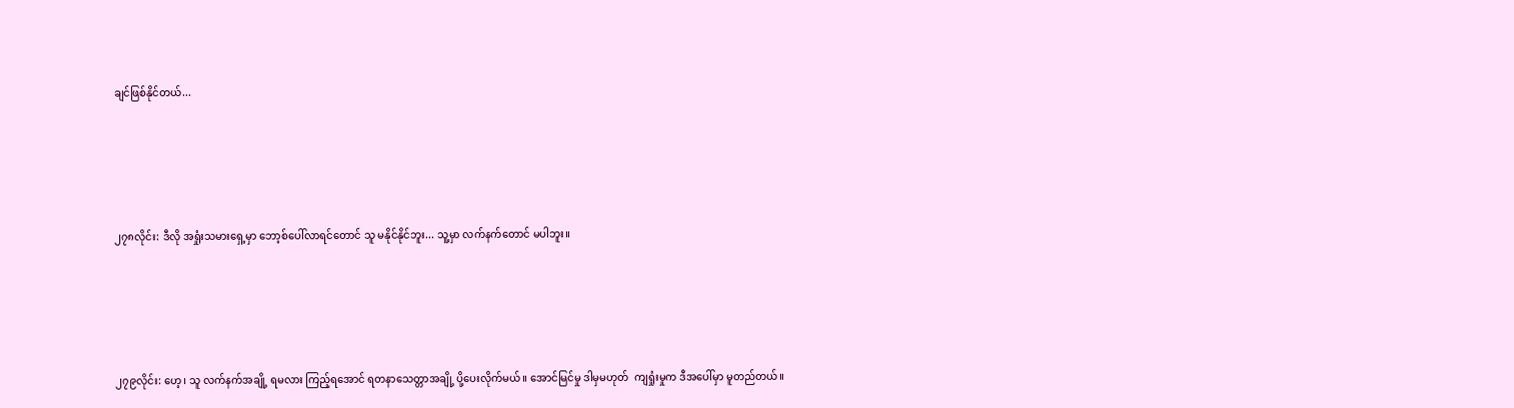ချင်ဖြစ်နိုင်တယ်...





၂၇၈လိုင်း: ဒီလို အရှုံးသမားရှေ့မှာ ဘော့စ်ပေါ်လာရင်တောင် သူ မနိုင်နိုင်ဘူး... သူ့မှာ လက်နက်တောင် မပါဘူး။





၂၇၉လိုင်း: ဟေ့၊ သူ လက်နက်အချို့ ရမလား ကြည့်ရအောင် ရတနာသေတ္တာအချို့ ပို့ပေးလိုက်မယ်။ အောင်မြင်မှု ဒါမှမဟုတ်  ကျရှုံးမှုက ဒီအပေါ်မှာ မူတည်တယ်။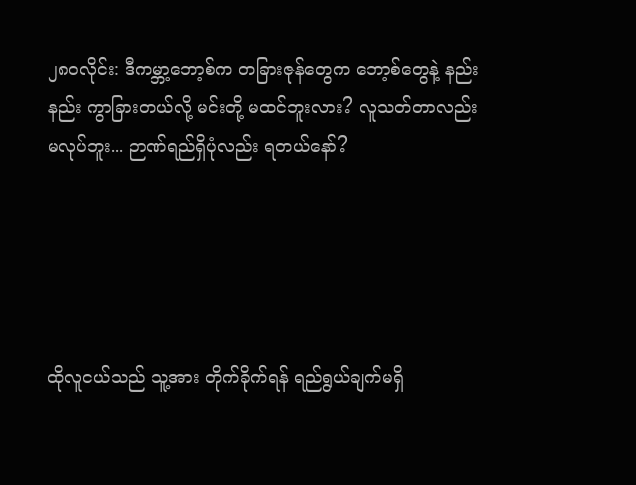၂၈၀လိုင်း: ဒီကမ္ဘာ့ဘော့စ်က တခြားဇုန်တွေက ဘော့စ်တွေနဲ့ နည်းနည်း ကွာခြားတယ်လို့ မင်းတို့ မထင်ဘူးလား? လူသတ်တာလည်း မလုပ်ဘူး... ဉာဏ်ရည်ရှိပုံလည်း ရတယ်နော်?





ထိုလူငယ်သည် သူ့အား တိုက်ခိုက်ရန် ရည်ရွယ်ချက်မရှိ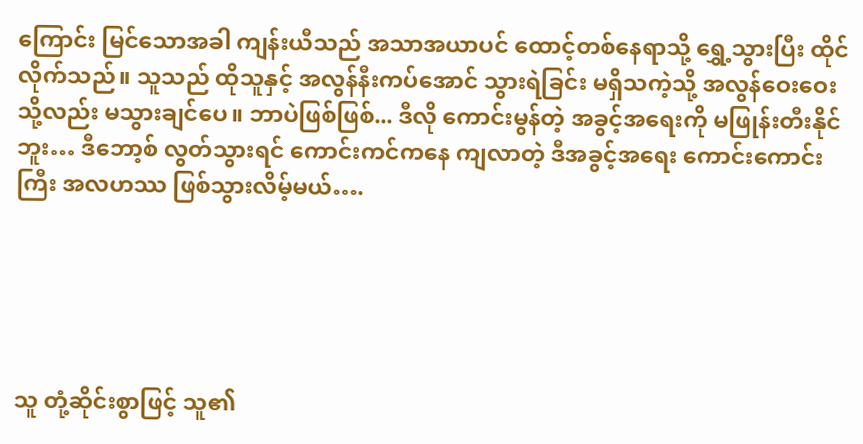ကြောင်း မြင်သောအခါ ကျန်းယီသည် အသာအယာပင် ထောင့်တစ်နေရာသို့ ရွှေ့သွားပြီး ထိုင်လိုက်သည်။ သူသည် ထိုသူနှင့် အလွန်နီးကပ်အောင် သွားရဲခြင်း မရှိသကဲ့သို့ အလွန်ဝေးဝေးသို့လည်း မသွားချင်ပေ။ ဘာပဲဖြစ်ဖြစ်... ဒီလို ကောင်းမွန်တဲ့ အခွင့်အရေးကို မဖြုန်းတီးနိုင်ဘူး… ဒီဘော့စ် လွတ်သွားရင် ကောင်းကင်ကနေ ကျလာတဲ့ ဒီအခွင့်အရေး ကောင်းကောင်းကြီး အလဟဿ ဖြစ်သွားလိမ့်မယ်….





သူ တုံ့ဆိုင်းစွာဖြင့် သူ၏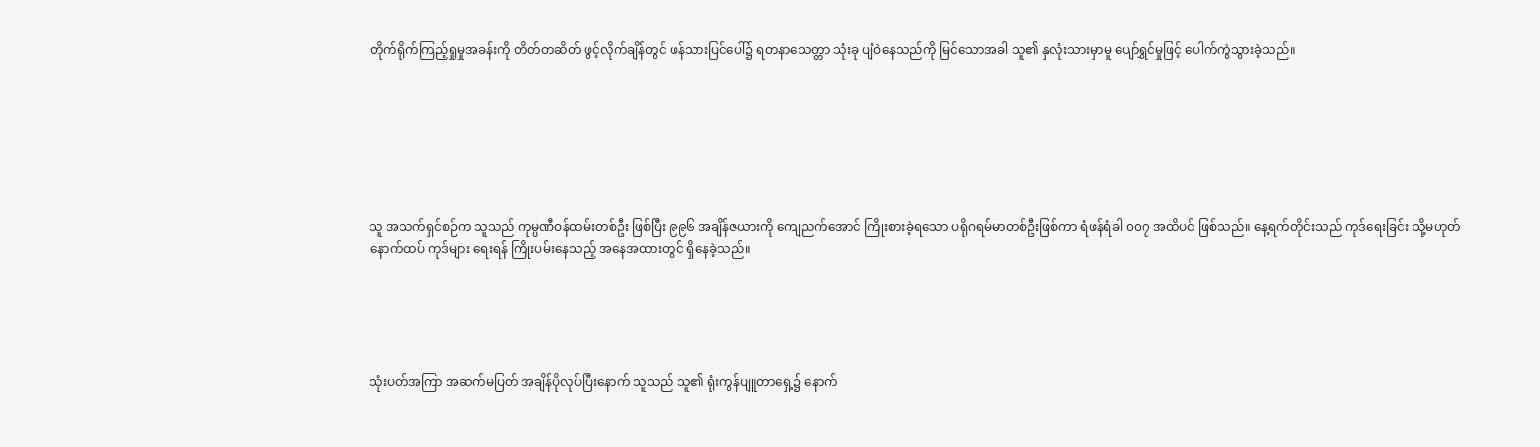တိုက်ရိုက်ကြည့်ရှုမှုအခန်းကို တိတ်တဆိတ် ဖွင့်လိုက်ချိန်တွင် ဖန်သားပြင်ပေါ်၌ ရတနာသေတ္တာ သုံးခု ပျံဝဲနေသည်ကို မြင်သောအခါ သူ၏ နှလုံးသားမှာမူ ပျော်ရွှင်မှုဖြင့် ပေါက်ကွဲသွားခဲ့သည်။







သူ အသက်ရှင်စဉ်က သူသည် ကုမ္ပဏီဝန်ထမ်းတစ်ဦး ဖြစ်ပြီး ၉၉၆ အချိန်ဇယားကို ကျေညက်အောင် ကြိုးစားခဲ့ရသော ပရိုဂရမ်မာတစ်ဦးဖြစ်ကာ ရံဖန်ရံခါ ၀၀၇ အထိပင် ဖြစ်သည်။ နေ့ရက်တိုင်းသည် ကုဒ်ရေးခြင်း သို့မဟုတ် နောက်ထပ် ကုဒ်များ ရေးရန် ကြိုးပမ်းနေသည့် အနေအထားတွင် ရှိနေခဲ့သည်။





သုံးပတ်အကြာ အဆက်မပြတ် အချိန်ပိုလုပ်ပြီးနောက် သူသည် သူ၏ ရုံးကွန်ပျူတာရှေ့၌ နောက်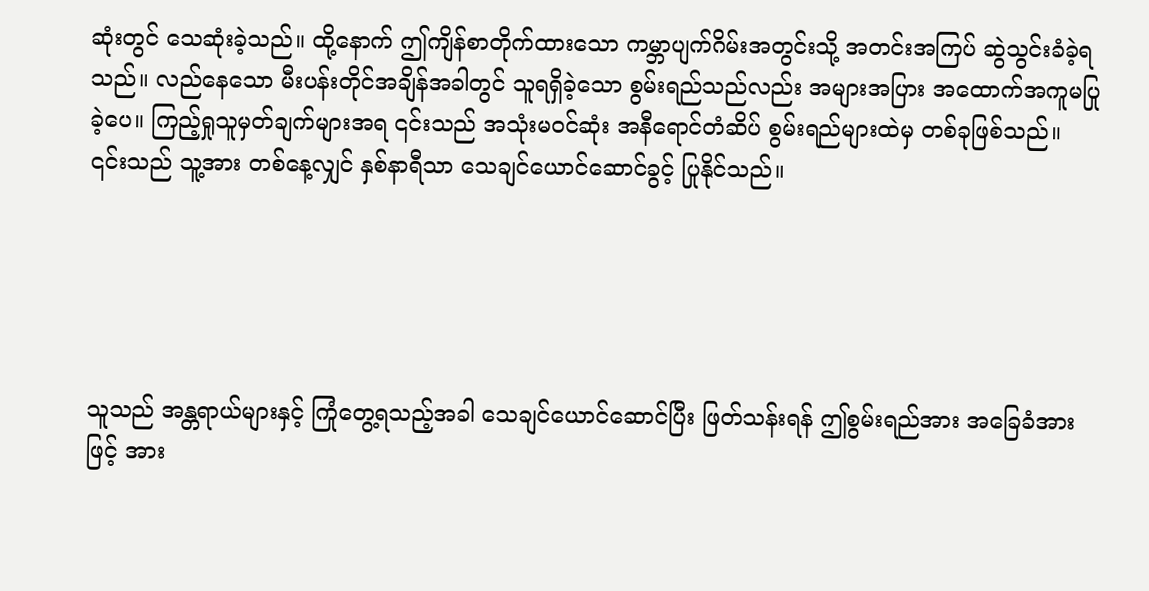ဆုံးတွင် သေဆုံးခဲ့သည်။ ထို့နောက် ဤကျိန်စာတိုက်ထားသော ကမ္ဘာပျက်ဂိမ်းအတွင်းသို့ အတင်းအကြပ် ဆွဲသွင်းခံခဲ့ရသည်။ လည်နေသော မီးပန်းတိုင်အချိန်အခါတွင် သူရရှိခဲ့သော စွမ်းရည်သည်လည်း အများအပြား အထောက်အကူမပြုခဲ့ပေ။ ကြည့်ရှုသူမှတ်ချက်များအရ ၎င်းသည် အသုံးမဝင်ဆုံး အနီရောင်တံဆိပ် စွမ်းရည်များထဲမှ တစ်ခုဖြစ်သည်။ ၎င်းသည် သူ့အား တစ်နေ့လျှင် နှစ်နာရီသာ သေချင်ယောင်ဆောင်ခွင့် ပြုနိုင်သည်။





သူသည် အန္တရာယ်များနှင့် ကြုံတွေ့ရသည့်အခါ သေချင်ယောင်ဆောင်ပြီး ဖြတ်သန်းရန် ဤစွမ်းရည်အား အခြေခံအားဖြင့် အား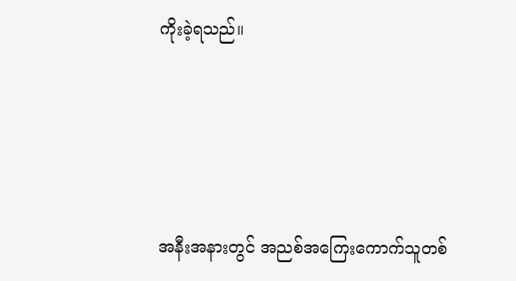ကိုးခဲ့ရသည်။





အနီးအနားတွင် အညစ်အကြေးကောက်သူတစ်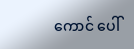ကောင် ပေါ်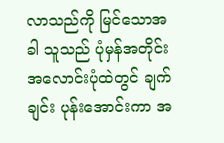လာသည်ကို မြင်သောအခါ သူသည် ပုံမှန်အတိုင်း အလောင်းပုံထဲတွင် ချက်ချင်း ပုန်းအောင်းကာ အ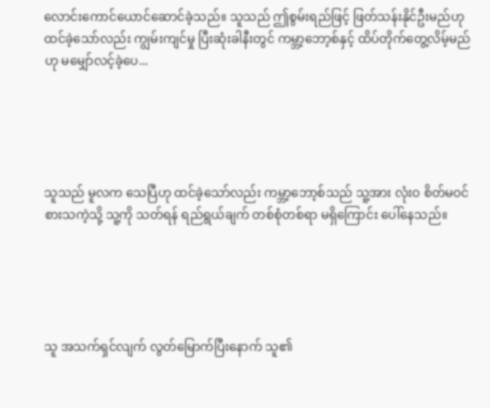လောင်းကောင်ယောင်ဆောင်ခဲ့သည်။ သူသည် ဤစွမ်းရည်ဖြင့် ဖြတ်သန်းနိုင်ဦးမည်ဟု ထင်ခဲ့သော်လည်း ကျွမ်းကျင်မှု ပြီးဆုံးခါနီးတွင် ကမ္ဘာ့ဘော့စ်နှင့် ထိပ်တိုက်တွေ့လိမ့်မည်ဟု မမျှော်လင့်ခဲ့ပေ...





သူသည် မူလက သေပြီဟု ထင်ခဲ့သော်လည်း ကမ္ဘာ့ဘော့စ်သည် သူ့အား လုံးဝ စိတ်မဝင်စားသကဲ့သို့ သူ့ကို သတ်ရန် ရည်ရွယ်ချက် တစ်စုံတစ်ရာ မရှိကြောင်း ပေါ်နေသည်။





သူ အသက်ရှင်လျက် လွတ်မြောက်ပြီးနောက် သူ၏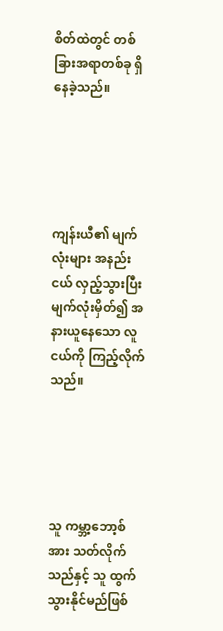စိတ်ထဲတွင် တစ်ခြားအရာတစ်ခု ရှိနေခဲ့သည်။





ကျန်းယီ၏ မျက်လုံးများ အနည်းငယ် လှည့်သွားပြီး မျက်လုံးမှိတ်၍ အနားယူနေသော လူငယ်ကို ကြည့်လိုက်သည်။





သူ ကမ္ဘာ့ဘော့စ်အား သတ်လိုက်သည်နှင့် သူ ထွက်သွားနိုင်မည်ဖြစ်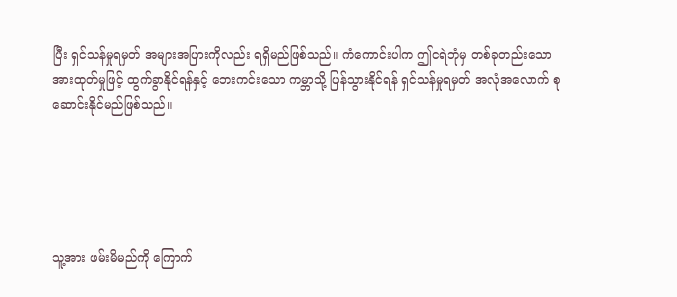ပြီး ရှင်သန်မှုရမှတ် အများအပြားကိုလည်း ရရှိမည်ဖြစ်သည်။ ကံကောင်းပါက ဤငရဲဘုံမှ တစ်ခုတည်းသော အားထုတ်မှုဖြင့် ထွက်ခွာနိုင်ရန်နှင့် ဘေးကင်းသော ကမ္ဘာသို့ ပြန်သွားနိုင်ရန် ရှင်သန်မှုရမှတ် အလုံအလောက် စုဆောင်းနိုင်မည်ဖြစ်သည်။





သူ့အား ဖမ်းမိမည်ကို ကြောက်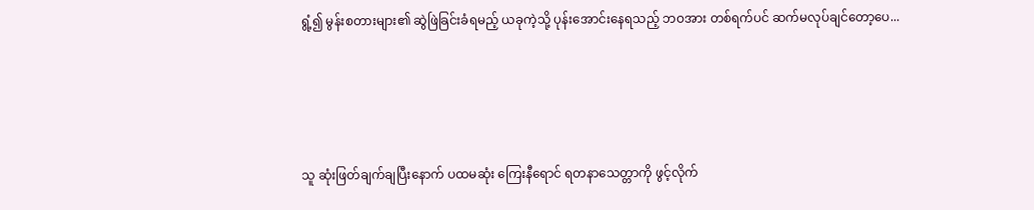ရွံ့၍ မွန်းစတားများ၏ ဆွဲဖြဲခြင်းခံရမည့် ယခုကဲ့သို့ ပုန်းအောင်းနေရသည့် ဘဝအား တစ်ရက်ပင် ဆက်မလုပ်ချင်တော့ပေ...





သူ ဆုံးဖြတ်ချက်ချပြီးနောက် ပထမဆုံး ကြေးနီရောင် ရတနာသေတ္တာကို ဖွင့်လိုက်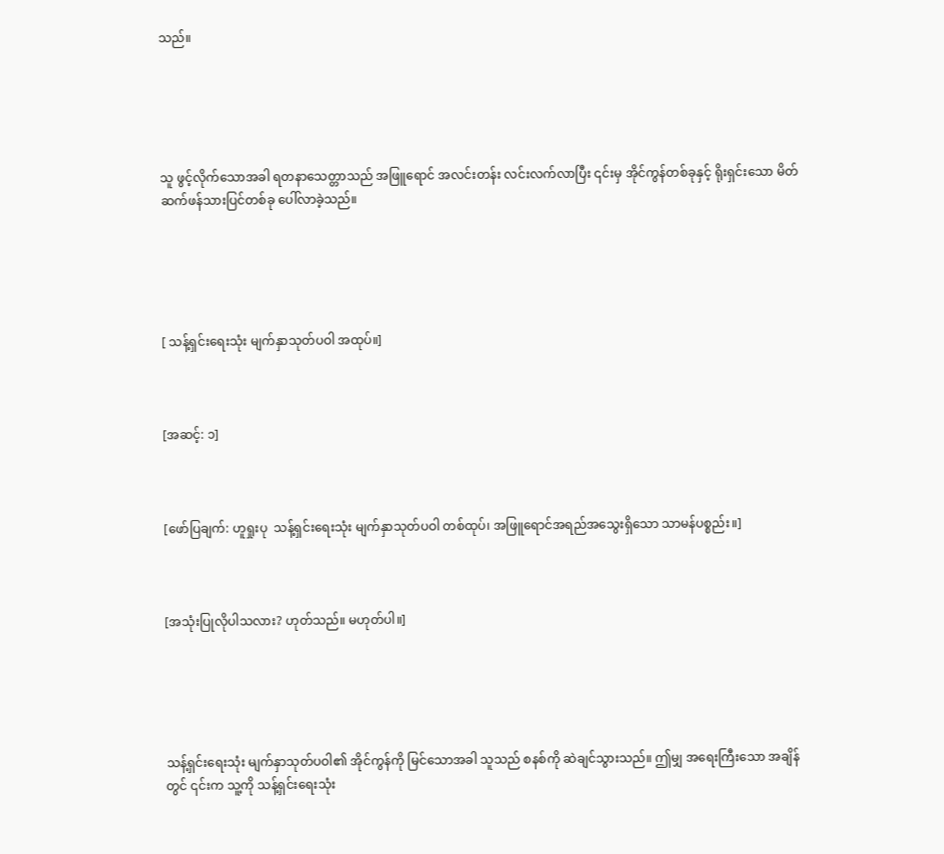သည်။





သူ ဖွင့်လိုက်သောအခါ ရတနာသေတ္တာသည် အဖြူရောင် အလင်းတန်း လင်းလက်လာပြီး ၎င်းမှ အိုင်ကွန်တစ်ခုနှင့် ရိုးရှင်းသော မိတ်ဆက်ဖန်သားပြင်တစ်ခု ပေါ်လာခဲ့သည်။





[ သန့်ရှင်းရေးသုံး မျက်နှာသုတ်ပဝါ အထုပ်။]



[အဆင့်: ၁]



[ဖော်ပြချက်: ဟူရှုးပု  သန့်ရှင်းရေးသုံး မျက်နှာသုတ်ပဝါ တစ်ထုပ်၊ အဖြူရောင်အရည်အသွေးရှိသော သာမန်ပစ္စည်း။]



[အသုံးပြုလိုပါသလား? ဟုတ်သည်။ မဟုတ်ပါ။]





သန့်ရှင်းရေးသုံး မျက်နှာသုတ်ပဝါ၏ အိုင်ကွန်ကို မြင်သောအခါ သူသည် စနစ်ကို ဆဲချင်သွားသည်။ ဤမျှ အရေးကြီးသော အချိန်တွင် ၎င်းက သူ့ကို သန့်ရှင်းရေးသုံး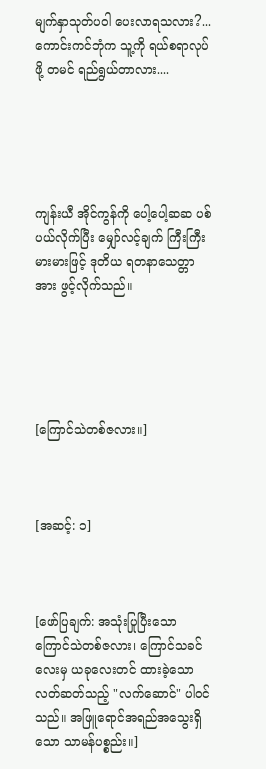မျက်နှာသုတ်ပဝါ ပေးလာရသလား?... ကောင်းကင်ဘုံက သူ့ကို ရယ်စရာလုပ်ဖို့ တမင် ရည်ရွယ်တာလား....





ကျန်းယီ အိုင်ကွန်ကို ပေါ့ပေါ့ဆဆ ပစ်ပယ်လိုက်ပြီး မျှော်လင့်ချက် ကြီးကြီးမားမားဖြင့် ဒုတိယ ရတနာသေတ္တာအား ဖွင့်လိုက်သည်။





[ကြောင်သဲတစ်ဇလား။]



[အဆင့်: ၁]



[ဖော်ပြချက်: အသုံးပြုပြီးသော ကြောင်သဲတစ်ဇလား၊ ကြောင်သခင်လေးမှ ယခုလေးတင် ထားခဲ့သော လတ်ဆတ်သည့် "လက်ဆောင်" ပါဝင်သည်။ အဖြူရောင်အရည်အသွေးရှိသော သာမန်ပစ္စည်း။]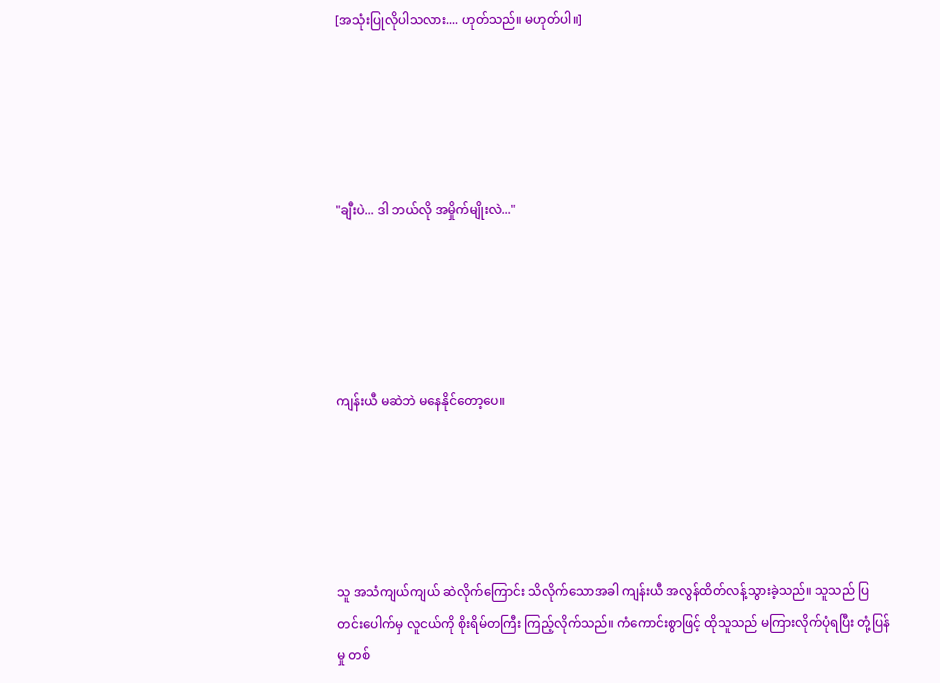[အသုံးပြုလိုပါသလား.... ဟုတ်သည်။ မဟုတ်ပါ။]





"ချီးပဲ... ဒါ ဘယ်လို အမှိုက်မျိုးလဲ..."





ကျန်းယီ မဆဲဘဲ မနေနိုင်တော့ပေ။





သူ အသံကျယ်ကျယ် ဆဲလိုက်ကြောင်း သိလိုက်သောအခါ ကျန်းယီ အလွန်ထိတ်လန့်သွားခဲ့သည်။ သူသည် ပြတင်းပေါက်မှ လူငယ်ကို စိုးရိမ်တကြီး ကြည့်လိုက်သည်။ ကံကောင်းစွာဖြင့် ထိုသူသည် မကြားလိုက်ပုံရပြီး တုံ့ပြန်မှု တစ်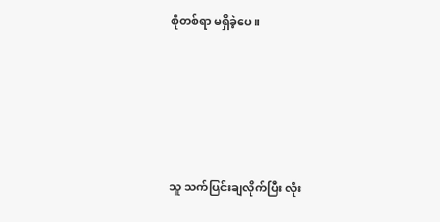စုံတစ်ရာ မရှိခဲ့ပေ။





သူ သက်ပြင်းချလိုက်ပြီး လုံး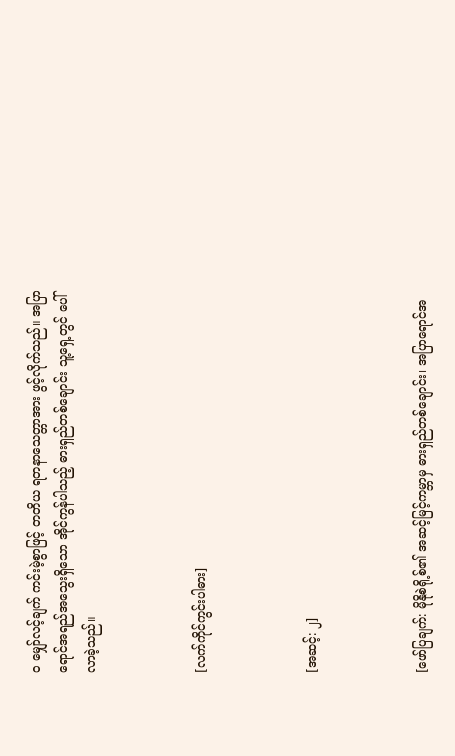ဝ မျှော်လင့်ချက် ကင်းမဲ့စွာဖြင့် တတိယ ရတနာသေတ္တာအား ဖွင့်လိုက်သည်။ အပြာရောင်အရည်အသွေးရှိသော အိုင်ကွန်ပါသည့် ဓားရှည်တစ်ချောင်း သူ့ရှေ့တွင် ပေါ်လာခဲ့သည်။



[လက်ကိုင်ကွင်းပါဓား]



[အဆင့်: ၂]



[ဖော်ပြချက်: မိုနိုစဲရို့စ်၏ အဆင့်မြင့်ကမ္ဘာမှ ဓားရှည်တစ်ချောင်း၊ အပြာရောင်အ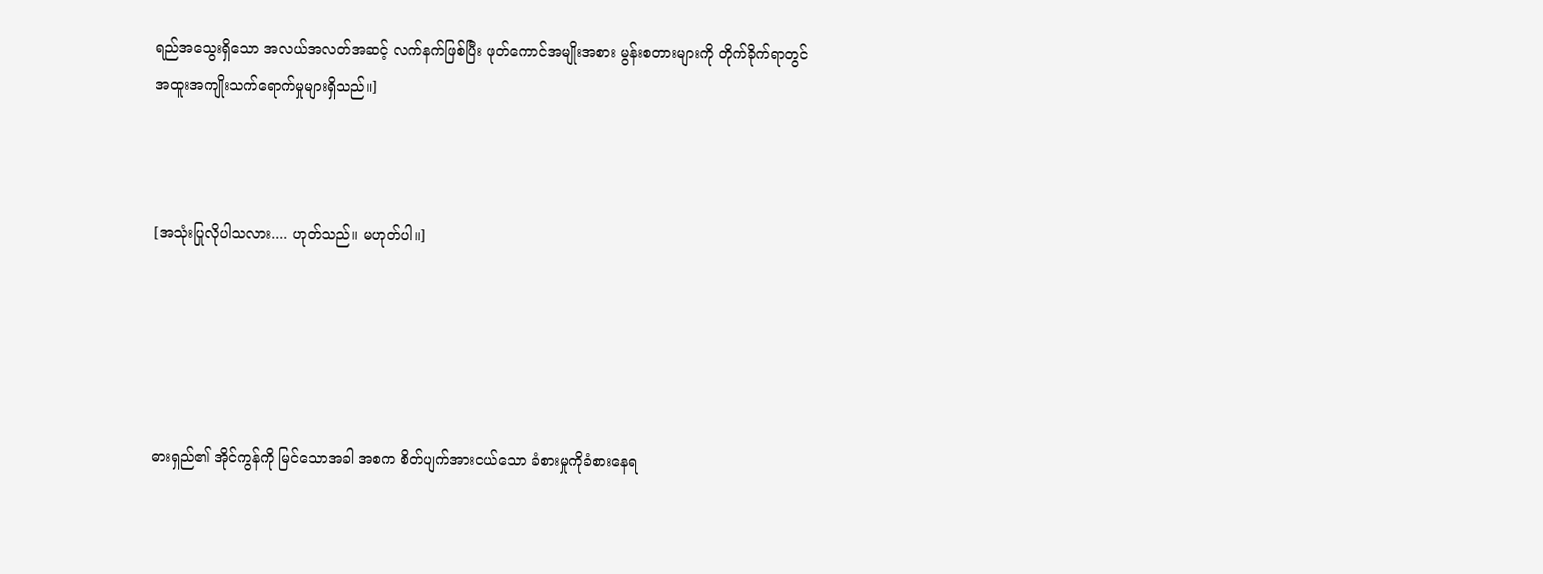ရည်အသွေးရှိသော အလယ်အလတ်အဆင့် လက်နက်ဖြစ်ပြီး ဖုတ်ကောင်အမျိုးအစား မွန်းစတားများကို တိုက်ခိုက်ရာတွင် အထူးအကျိုးသက်ရောက်မှုများရှိသည်။]



[အသုံးပြုလိုပါသလား.... ဟုတ်သည်။ မဟုတ်ပါ။]





ဓားရှည်၏ အိုင်ကွန်ကို မြင်သောအခါ အစက စိတ်ပျက်အားငယ်သော ခံစားမှုကိုခံစားနေရ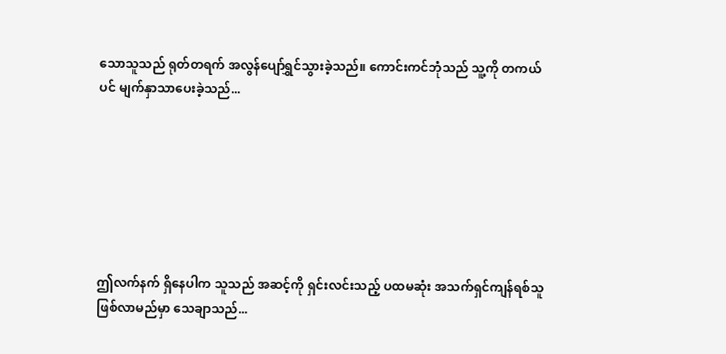သောသူသည် ရုတ်တရက် အလွန်ပျော်ရွှင်သွားခဲ့သည်။ ကောင်းကင်ဘုံသည် သူ့ကို တကယ်ပင် မျက်နှာသာပေးခဲ့သည်...







ဤလက်နက် ရှိနေပါက သူသည် အဆင့်ကို ရှင်းလင်းသည့် ပထမဆုံး အသက်ရှင်ကျန်ရစ်သူ ဖြစ်လာမည်မှာ သေချာသည်...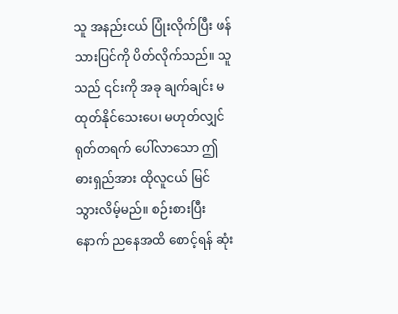သူ အနည်းငယ် ပြုံးလိုက်ပြီး ဖန်သားပြင်ကို ပိတ်လိုက်သည်။ သူသည် ၎င်းကို အခု ချက်ချင်း မထုတ်နိုင်သေးပေ၊ မဟုတ်လျှင် ရုတ်တရက် ပေါ်လာသော ဤဓားရှည်အား ထိုလူငယ် မြင်သွားလိမ့်မည်။ စဉ်းစားပြီးနောက် ညနေအထိ စောင့်ရန် ဆုံး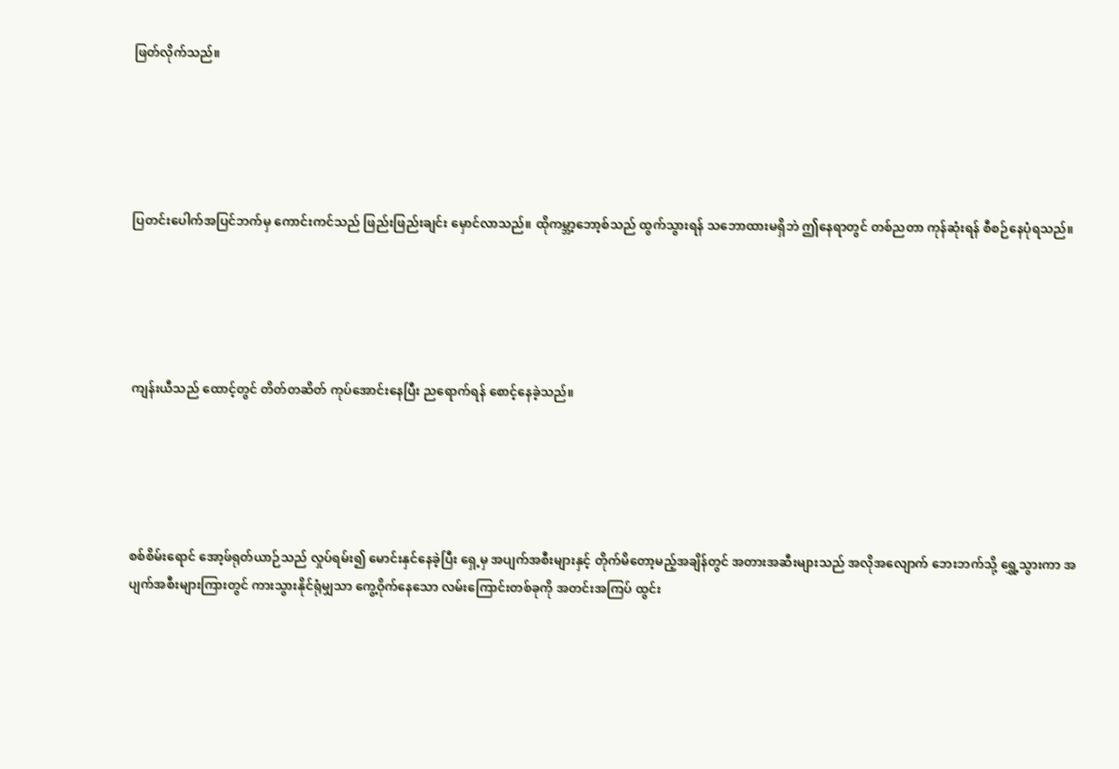ဖြတ်လိုက်သည်။





ပြတင်းပေါက်အပြင်ဘက်မှ ကောင်းကင်သည် ဖြည်းဖြည်းချင်း မှောင်လာသည်။ ထိုကမ္ဘာ့ဘော့စ်သည် ထွက်သွားရန် သဘောထားမရှိဘဲ ဤနေရာတွင် တစ်ညတာ ကုန်ဆုံးရန် စီစဉ်နေပုံရသည်။





ကျန်းယီသည် ထောင့်တွင် တိတ်တဆိတ် ကုပ်အောင်းနေပြီး ညရောက်ရန် စောင့်နေခဲ့သည်။





စစ်စိမ်းရောင် အော့ဖ်ရုတ်ယာဉ်သည် လှုပ်ရမ်း၍ မောင်းနှင်နေခဲ့ပြီး ရှေ့မှ အပျက်အစီးများနှင့် တိုက်မိတော့မည့်အချိန်တွင် အတားအဆီးများသည် အလိုအလျောက် ဘေးဘက်သို့ ရွှေ့သွားကာ အပျက်အစီးများကြားတွင် ကားသွားနိုင်ရုံမျှသာ ကွေ့ဝိုက်နေသော လမ်းကြောင်းတစ်ခုကို အတင်းအကြပ် ထွင်း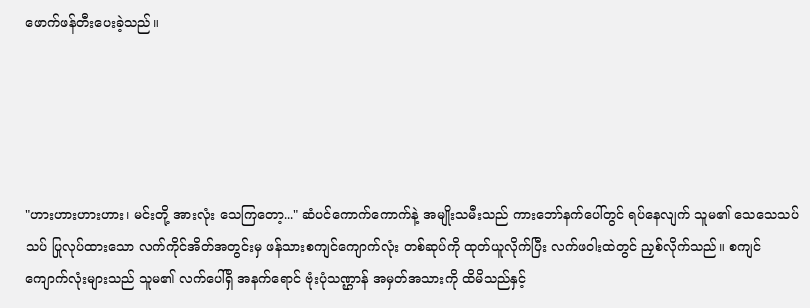ဖောက်ဖန်တီးပေးခဲ့သည်။





"ဟားဟားဟားဟား၊ မင်းတို့ အားလုံး သေကြတော့..." ဆံပင်ကောက်ကောက်နဲ့ အမျိုးသမီးသည် ကားဘော်နက်ပေါ်တွင် ရပ်နေလျက် သူမ၏ သေသေသပ်သပ် ပြုလုပ်ထားသော လက်ကိုင်အိတ်အတွင်းမှ ဖန်သားစကျင်ကျောက်လုံး တစ်ဆုပ်ကို ထုတ်ယူလိုက်ပြီး လက်ဖဝါးထဲတွင် ညှစ်လိုက်သည်။ စကျင်ကျောက်လုံးများသည် သူမ၏ လက်ပေါ်ရှိ အနက်ရောင် ဗုံးပုံသဏ္ဌာန် အမှတ်အသားကို ထိမိသည်နှင့်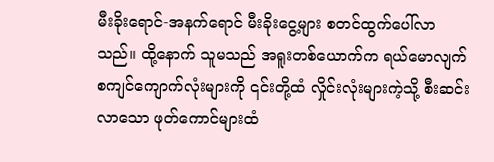မီးခိုးရောင်-အနက်ရောင် မီးခိုးငွေ့များ စတင်ထွက်ပေါ်လာသည်။ ထို့နောက် သူမသည် အရူးတစ်ယောက်က ရယ်မောလျက် စကျင်ကျောက်လုံးများကို ၎င်းတို့ထံ လှိုင်းလုံးများကဲ့သို့ စီးဆင်းလာသော ဖုတ်ကောင်များထံ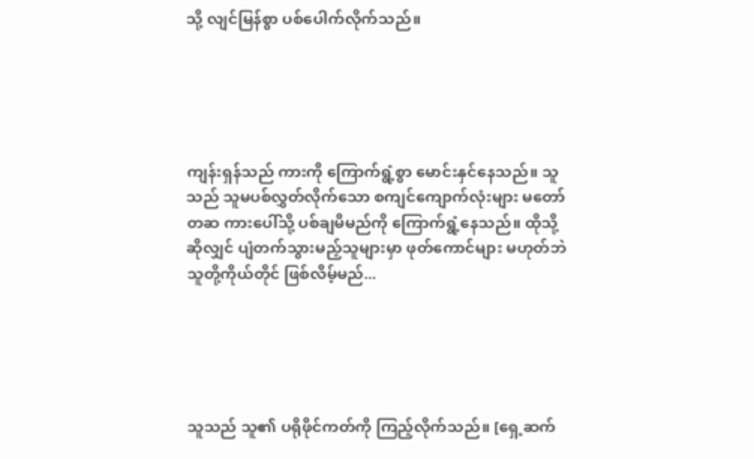သို့ လျင်မြန်စွာ ပစ်ပေါက်လိုက်သည်။





ကျန်းရှန်သည် ကားကို ကြောက်ရွံ့စွာ မောင်းနှင်နေသည်။ သူသည် သူမပစ်လွှတ်လိုက်သော စကျင်ကျောက်လုံးများ မတော်တဆ ကားပေါ်သို့ ပစ်ချမိမည်ကို ကြောက်ရွံ့နေသည်။ ထိုသို့ဆိုလျှင် ပျံတက်သွားမည့်သူများမှာ ဖုတ်ကောင်များ မဟုတ်ဘဲ သူတို့ကိုယ်တိုင် ဖြစ်လိမ့်မည်...





သူသည် သူ၏ ပရိုဖိုင်ကတ်ကို ကြည့်လိုက်သည်။ [ရှေ့ဆက်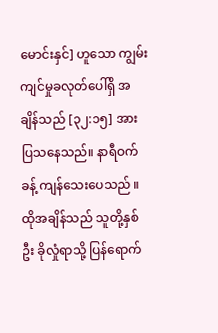မောင်းနှင်] ဟူသော ကျွမ်းကျင်မှုခလုတ်ပေါ်ရှိ အချိန်သည် [၃၂:၁၅] အား ပြသနေသည်။ နာရီဝက်ခန့် ကျန်သေးပေသည် ။ ထိုအချိန်သည် သူတို့နှစ်ဦး ခိုလှုံရာသို့ ပြန်ရောက်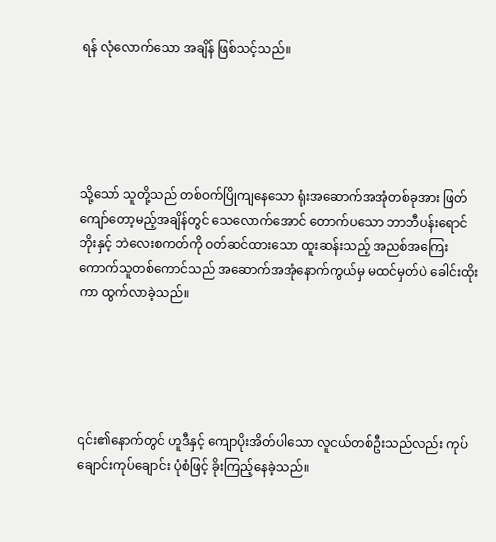ရန် လုံလောက်သော အချိန် ဖြစ်သင့်သည်။





သို့သော် သူတို့သည် တစ်ဝက်ပြိုကျနေသော ရုံးအဆောက်အအုံတစ်ခုအား ဖြတ်ကျော်တော့မည့်အချိန်တွင် သေလောက်အောင် တောက်ပသော ဘာဘီပန်းရောင် ဘိုးနှင့် ဘဲလေးစကတ်ကို ဝတ်ဆင်ထားသော ထူးဆန်းသည့် အညစ်အကြေးကောက်သူတစ်ကောင်သည် အဆောက်အအုံနောက်ကွယ်မှ မထင်မှတ်ပဲ ခေါင်းထိုးကာ ထွက်လာခဲ့သည်။





၎င်း၏နောက်တွင် ဟူဒီနှင့် ကျောပိုးအိတ်ပါသော လူငယ်တစ်ဦးသည်လည်း ကုပ်ချောင်းကုပ်ချောင်း ပုံစံဖြင့် ခိုးကြည့်နေခဲ့သည်။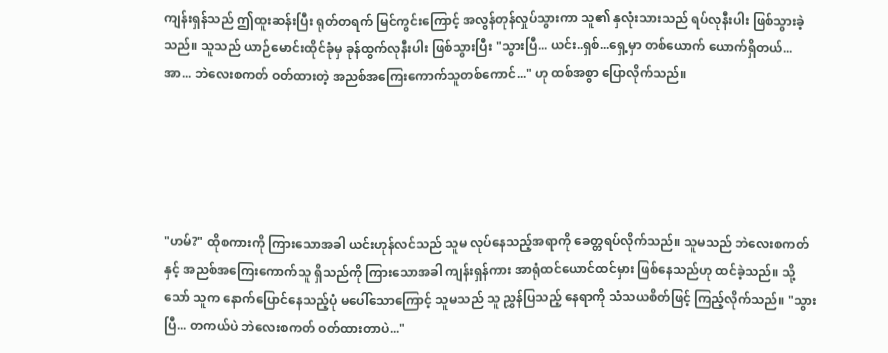ကျန်းရှန်သည် ဤထူးဆန်းပြီး ရုတ်တရက် မြင်ကွင်းကြောင့် အလွန်တုန်လှုပ်သွားကာ သူ၏ နှလုံးသားသည် ရပ်လုနီးပါး ဖြစ်သွားခဲ့သည်။ သူသည် ယာဉ်မောင်းထိုင်ခုံမှ ခုန်ထွက်လုနီးပါး ဖြစ်သွားပြီး "သွားပြီ... ယင်း..ရှစ်...ရှေ့မှာ တစ်ယောက် ယောက်ရှိတယ်... အာ... ဘဲလေးစကတ် ဝတ်ထားတဲ့ အညစ်အကြေးကောက်သူတစ်ကောင်..." ဟု ထစ်အစွာ ပြောလိုက်သည်။





"ဟမ်?" ထိုစကားကို ကြားသောအခါ ယင်းဟုန်လင်သည် သူမ လုပ်နေသည့်အရာကို ခေတ္တရပ်လိုက်သည်။ သူမသည် ဘဲလေးစကတ်နှင့် အညစ်အကြေးကောက်သူ ရှိသည်ကို ကြားသောအခါ ကျန်းရှန်ကား အာရုံထင်ယောင်ထင်မှား ဖြစ်နေသည်ဟု ထင်ခဲ့သည်။ သို့သော် သူက နောက်ပြောင်နေသည့်ပုံ မပေါ်သောကြောင့် သူမသည် သူ ညွှန်ပြသည့် နေရာကို သံသယစိတ်ဖြင့် ကြည့်လိုက်သည်။ "သွားပြီ... တကယ်ပဲ ဘဲလေးစကတ် ဝတ်ထားတာပဲ..."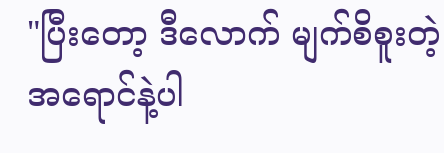"ပြီးတော့ ဒီလောက် မျက်စိစူးတဲ့ အရောင်နဲ့ပါ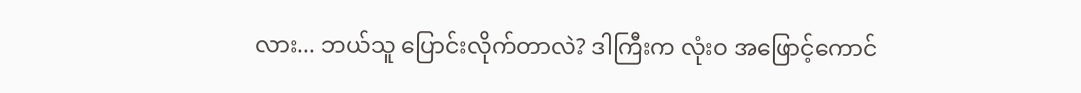လား... ဘယ်သူ ပြောင်းလိုက်တာလဲ? ဒါကြီးက လုံးဝ အဖြောင့်ကောင်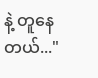နဲ့ တူနေတယ်..."